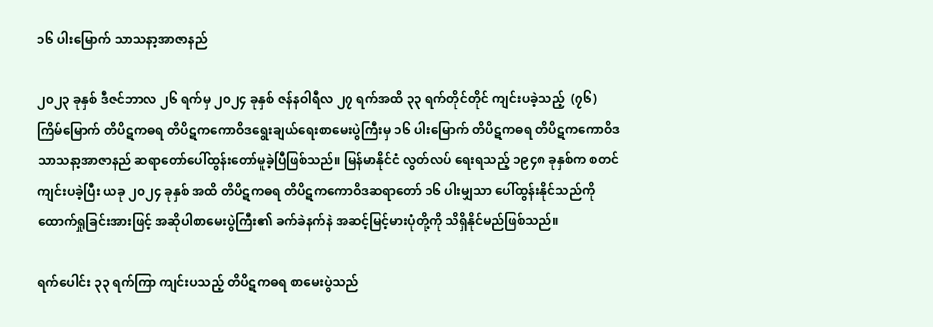၁၆ ပါးမြောက် သာသနာ့အာဇာနည်

၂၀၂၃ ခုနှစ် ဒီဇင်ဘာလ ၂၆ ရက်မှ ၂၀၂၄ ခုနှစ် ဇန်နဝါရီလ ၂၇ ရက်အထိ ၃၃ ရက်တိုင်တိုင် ကျင်းပခဲ့သည့်  (၇၆)  ကြိမ်မြောက် တိပိဋကဓရ တိပိဋကကောဝိဒရွေးချယ်ရေးစာမေးပွဲကြီးမှ ၁၆ ပါးမြောက် တိပိဋကဓရ တိပိဋကကောဝိဒ သာသနာ့အာဇာနည် ဆရာတော်ပေါ်ထွန်းတော်မူခဲ့ပြီဖြစ်သည်။ မြန်မာနိုင်ငံ လွတ်လပ် ရေးရသည့် ၁၉၄၈ ခုနှစ်က စတင်ကျင်းပခဲ့ပြီး ယခု ၂၀၂၄ ခုနှစ် အထိ တိပိဋကဓရ တိပိဋကကောဝိဒဆရာတော် ၁၆ ပါးမျှသာ ပေါ်ထွန်းနိုင်သည်ကို ထောက်ရှုခြင်းအားဖြင့် အဆိုပါစာမေးပွဲကြီး၏ ခက်ခဲနက်နဲ အဆင့်မြင့်မားပုံတို့ကို သိရှိနိုင်မည်ဖြစ်သည်။

ရက်ပေါင်း ၃၃ ရက်ကြာ ကျင်းပသည့် တိပိဋကဓရ စာမေးပွဲသည်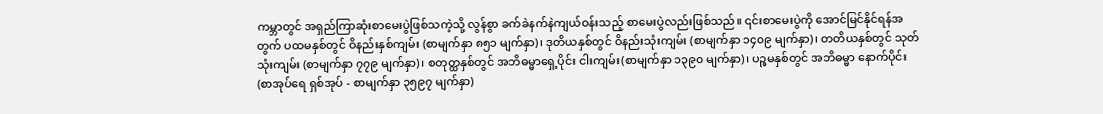ကမ္ဘာတွင် အရှည်ကြာဆုံးစာမေးပွဲဖြစ်သကဲ့သို့ လွန်စွာ ခက်ခဲနက်နဲကျယ်ဝန်းသည့် စာမေးပွဲလည်းဖြစ်သည်။ ၎င်းစာမေးပွဲကို အောင်မြင်နိုင်ရန်အတွက် ပထမနှစ်တွင် ဝိနည်းနှစ်ကျမ်း (စာမျက်နှာ ၈၅၁ မျက်နှာ)၊ ဒုတိယနှစ်တွင် ဝိနည်းသုံးကျမ်း (စာမျက်နှာ ၁၄၀၉ မျက်နှာ)၊ တတိယနှစ်တွင် သုတ်သုံးကျမ်း (စာမျက်နှာ ၇၇၉ မျက်နှာ)၊ စတုတ္ထနှစ်တွင် အဘိဓမ္မာရှေ့ပိုင်း ငါးကျမ်း(စာမျက်နှာ ၁၃၉၀ မျက်နှာ)၊ ပဉ္စမနှစ်တွင် အဘိဓမ္မာ နောက်ပိုင်း (စာအုပ်ရေ ရှစ်အုပ် - စာမျက်နှာ ၃၅၉၇ မျက်နှာ)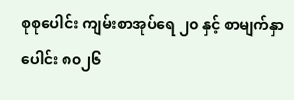စုစုပေါင်း ကျမ်းစာအုပ်ရေ ၂၀ နှင့် စာမျက်နှာပေါင်း ၈၀၂၆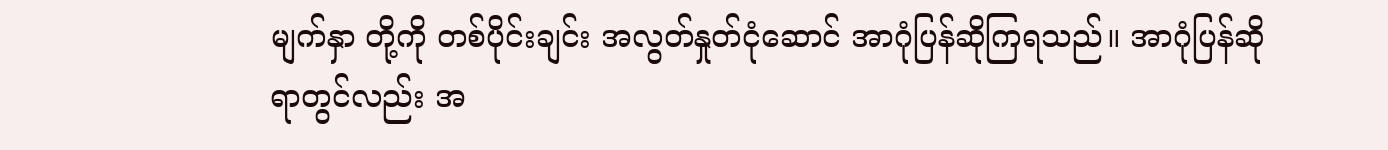မျက်နှာ တို့ကို တစ်ပိုင်းချင်း အလွတ်နှုတ်ငုံဆောင် အာဂုံပြန်ဆိုကြရသည်။ အာဂုံပြန်ဆိုရာတွင်လည်း အ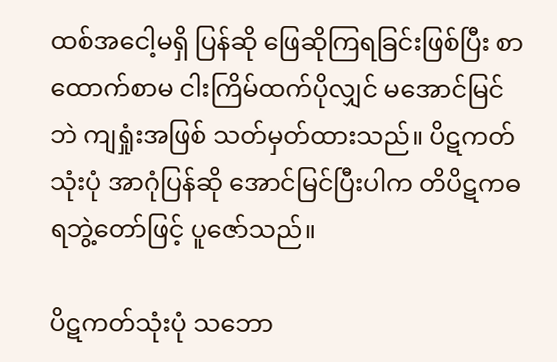ထစ်အငေါ့မရှိ ပြန်ဆို ဖြေဆိုကြရခြင်းဖြစ်ပြီး စာထောက်စာမ ငါးကြိမ်ထက်ပိုလျှင် မအောင်မြင်ဘဲ ကျရှုံးအဖြစ် သတ်မှတ်ထားသည်။ ပိဋကတ်သုံးပုံ အာဂုံပြန်ဆို အောင်မြင်ပြီးပါက တိပိဋကဓရဘွဲ့တော်ဖြင့် ပူဇော်သည်။

ပိဋကတ်သုံးပုံ သဘော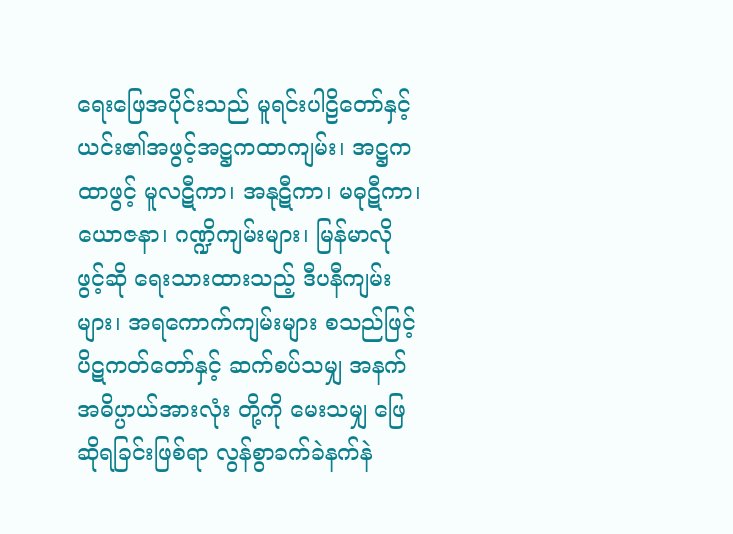ရေးဖြေအပိုင်းသည် မူရင်းပါဠိတော်နှင့် ယင်း၏အဖွင့်အဋ္ဌကထာကျမ်း၊ အဋ္ဌကထာဖွင့် မူလဋီကာ၊ အနုဋီကာ၊ မဓုဋီကာ၊ ယောဇနာ၊ ဂဏ္ဍိကျမ်းများ၊ မြန်မာလို ဖွင့်ဆို ရေးသားထားသည့် ဒီပနီကျမ်းများ၊ အရကောက်ကျမ်းများ စသည်ဖြင့် ပိဋကတ်တော်နှင့် ဆက်စပ်သမျှ အနက်အဓိပ္ပာယ်အားလုံး တို့ကို မေးသမျှ ဖြေဆိုရခြင်းဖြစ်ရာ လွန်စွာခက်ခဲနက်နဲ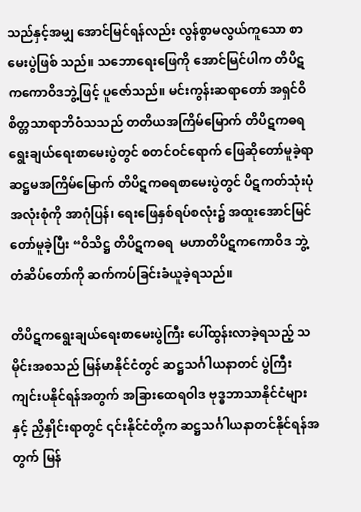သည်နှင့်အမျှ အောင်မြင်ရန်လည်း လွန်စွာမလွယ်ကူသော စာမေးပွဲဖြစ် သည်။ သဘောရေးဖြေကို အောင်မြင်ပါက တိပိဋကကောဝိဒဘွဲ့ဖြင့် ပူဇော်သည်။ မင်းကွန်းဆရာတော် အရှင်ဝိစိတ္တသာရာဘိဝံသသည် တတိယအကြိမ်မြောက် တိပိဋကဓရ ရွေးချယ်ရေးစာမေးပွဲတွင် စတင်ဝင်ရောက် ဖြေဆိုတော်မူခဲ့ရာ ဆဋ္ဌမအကြိမ်မြောက် တိပိဋကဓရစာမေးပွဲတွင် ပိဋကတ်သုံးပုံအလုံးစုံကို အာဂုံပြန်၊ ရေးဖြေနှစ်ရပ်စလုံး၌ အထူးအောင်မြင်တော်မူခဲ့ပြီး “ဝိသိဋ္ဌ တိပိဋကဓရ  မဟာတိပိဋကကောဝိဒ ဘွဲ့တံဆိပ်တော်ကို ဆက်ကပ်ခြင်းခံယူခဲ့ရသည်။

တိပိဋကရွေးချယ်ရေးစာမေးပွဲကြီး ပေါ်ထွန်းလာခဲ့ရသည့် သမိုင်းအစသည် မြန်မာနိုင်ငံတွင် ဆဋ္ဌသင်္ဂါယနာတင် ပွဲကြီး ကျင်းပနိုင်ရန်အတွက် အခြားထေရဝါဒ ဗုဒ္ဓဘာသာနိုင်ငံများနှင့် ညှိနှိုင်းရာတွင် ၎င်းနိုင်ငံတို့က ဆဋ္ဌသင်္ဂါယနာတင်နိုင်ရန်အတွက် မြန်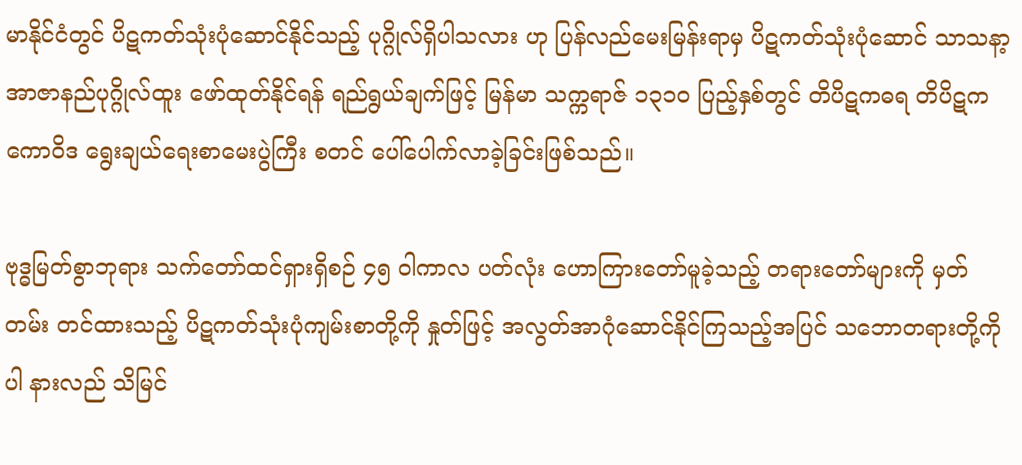မာနိုင်ငံတွင် ပိဋကတ်သုံးပုံဆောင်နိုင်သည့် ပုဂ္ဂိုလ်ရှိပါသလား ဟု ပြန်လည်မေးမြန်းရာမှ ပိဋကတ်သုံးပုံဆောင် သာသနာ့ အာဇာနည်ပုဂ္ဂိုလ်ထူး ဖော်ထုတ်နိုင်ရန် ရည်ရွယ်ချက်ဖြင့် မြန်မာ သက္ကရာဇ် ၁၃၁၀ ပြည့်နှစ်တွင် တိပိဋကဓရ တိပိဋကကောဝိဒ ရွေးချယ်ရေးစာမေးပွဲကြီး စတင် ပေါ်ပေါက်လာခဲ့ခြင်းဖြစ်သည်။

ဗုဒ္ဓမြတ်စွာဘုရား သက်တော်ထင်ရှားရှိစဉ် ၄၅ ဝါကာလ ပတ်လုံး ဟောကြားတော်မူခဲ့သည့် တရားတော်များကို မှတ်တမ်း တင်ထားသည့် ပိဋကတ်သုံးပုံကျမ်းစာတို့ကို နှုတ်ဖြင့် အလွတ်အာဂုံဆောင်နိုင်ကြသည့်အပြင် သဘောတရားတို့ကိုပါ နားလည် သိမြင်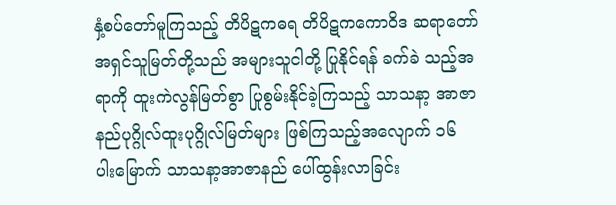နှံ့စပ်တော်မူကြသည့် တိပိဋကဓရ တိပိဋကကောဝိဒ ဆရာတော် အရှင်သူမြတ်တို့သည် အများသူငါတို့ ပြုနိုင်ရန် ခက်ခဲ သည့်အရာကို ထူးကဲလွန်မြတ်စွာ ပြုစွမ်းနိုင်ခဲ့ကြသည့် သာသနာ့ အာဇာနည်ပုဂ္ဂိုလ်ထူးပုဂ္ဂိုလ်မြတ်များ ဖြစ်ကြသည့်အလျောက် ၁၆ ပါးမြောက် သာသနာ့အာဇာနည် ပေါ်ထွန်းလာခြင်း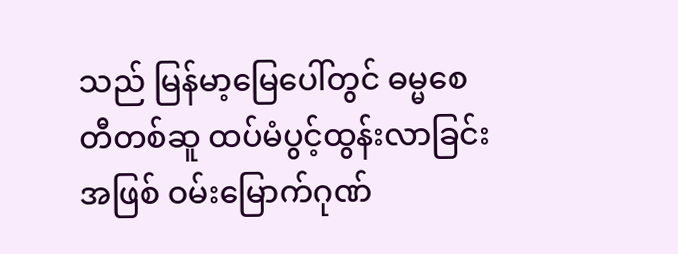သည် မြန်မာ့မြေပေါ်တွင် ဓမ္မစေတီတစ်ဆူ ထပ်မံပွင့်ထွန်းလာခြင်းအဖြစ် ဝမ်းမြောက်ဂုဏ်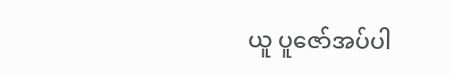ယူ ပူဇော်အပ်ပါ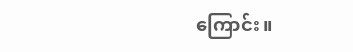ကြောင်း။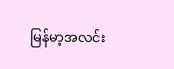မြန်မာ့အလင်း